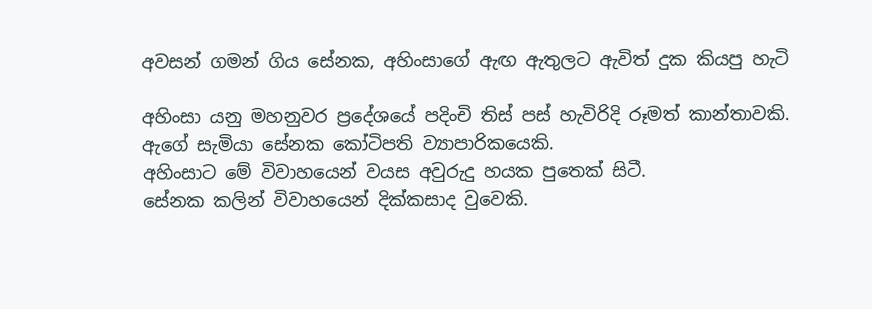අවසන් ගමන් ගිය සේනක, අහිංසාගේ ඇඟ ඇතුලට ඇවිත් දුක කියපු හැටි

අහිංසා යනු මහනුවර ප්‍රදේශයේ පදිංචි තිස් පස් හැවිරිදි රූමත් කාන්තාවකි.
ඇගේ සැමියා සේනක කෝටිපති ව්‍යාපාරිකයෙකි.
අහිංසාට මේ විවාහයෙන් වයස අවුරුදු හයක පුතෙක් සිටී.
සේනක කලින් විවාහයෙන් දික්කසාද වුවෙකි.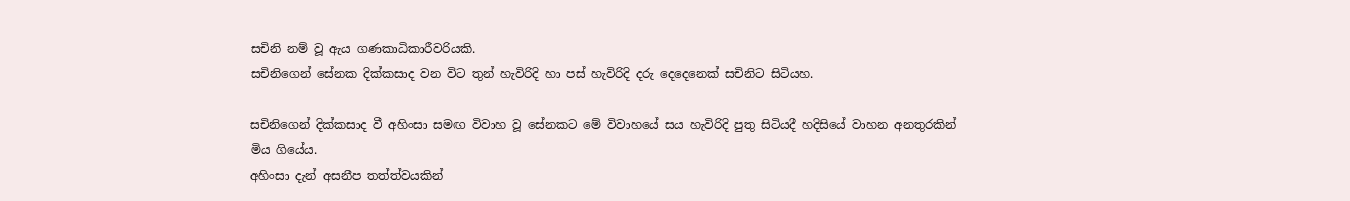සචිනි නම් වූ ඇය ගණකාධිකාරීවරියකි.
සචිනිගෙන් සේනක දික්කසාද වන විට තුන් හැවිරිදි හා පස් හැවිරිදි දරු දෙදෙනෙක් සචිනිට සිටියහ.

සචිනිගෙන් දික්කසාද වී අහිංසා සමඟ විවාහ වූ සේනකට මේ විවාහයේ සය හැවිරිදි පුතු සිටියදී හදිසියේ වාහන අනතුරකින් මිය ගියේය.
අහිංසා දැන් අසනීප තත්ත්වයකින්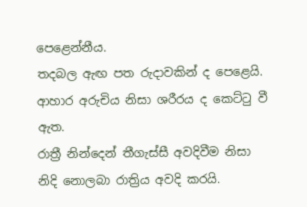පෙළෙන්නීය.
තදබල ඇඟ පත රුදාවකින් ද පෙළෙයි. ආහාර අරුචිය නිසා ශරීරය ද කෙට්ටු වී ඇත.
රාත්‍රී නින්දෙන් තීගැස්සී අවදිවීම නිසා නිදි නොලබා රාත්‍රිය අවදි කරයි.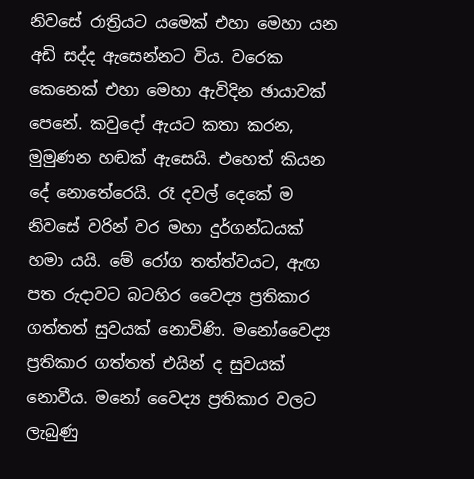නිවසේ රාත්‍රියට යමෙක් එහා මෙහා යන අඩි සද්ද ඇසෙන්නට විය. වරෙක කෙනෙක් එහා මෙහා ඇවිදින ඡායාවක් පෙනේ. කවුදෝ ඇයට කතා කරන, මුමුණන හඬක් ඇසෙයි. එහෙත් කියන දේ නොතේරෙයි. රෑ දවල් දෙකේ ම නිවසේ වරින් වර මහා දුර්ගන්ධයක් හමා යයි. මේ රෝග තත්ත්වයට, ඇඟ පත රුදාවට බටහිර වෛද්‍ය ප්‍රතිකාර ගත්තත් සුවයක් නොවිණි. මනෝවෛද්‍ය ප්‍රතිකාර ගත්තත් එයින් ද සුවයක් නොවීය. මනෝ වෛද්‍ය ප්‍රතිකාර වලට ලැබුණු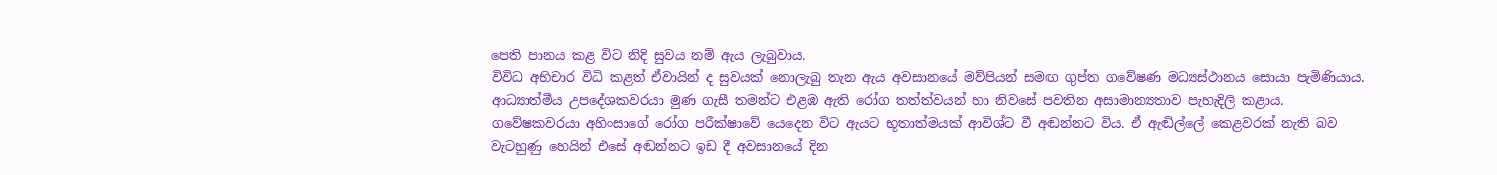පෙති පානය කළ විට නිදි සුවය නම් ඇය ලැබුවාය.
විවිධ අභිචාර විධි කළත් ඒවායින් ද සුවයක් නොලැබු තැන ඇය අවසානයේ මව්පියන් සමඟ ගුප්ත ගවේෂණ මධ්‍යස්ථානය සොයා පැමිණියාය. ආධ්‍යාත්මීය උපදේශකවරයා මුණ ගැසී තමන්ට එළඹ ඇති රෝග තත්ත්වයන් හා නිවසේ පවතින අසාමාන්‍යතාව පැහැදිලි කළාය.
ගවේෂකවරයා අහිංසාගේ රෝග පරීක්ෂාවේ යෙදෙන විට ඇයට භූතාත්මයක් ආවිශ්ට වී අඬන්නට විය. ඒ ඇඬිල්ලේ කෙළවරක් නැති බව වැටහුණු හෙයින් එසේ අඬන්නට ඉඩ දී අවසානයේ දින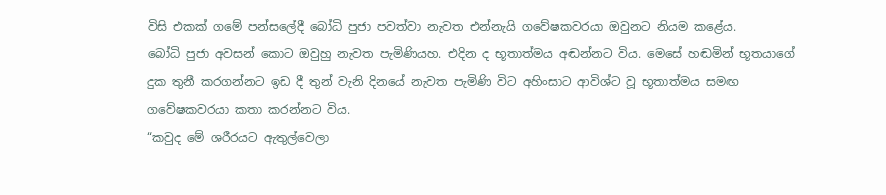විසි එකක් ගමේ පන්සලේදී බෝධි පුජා පවත්වා නැවත එන්නැයි ගවේෂකවරයා ඔවුනට නියම කළේය.
බෝධි පුජා අවසන් කොට ඔවුහු නැවත පැමිණියහ. එදින ද භූතාත්මය අඬන්නට විය. මෙසේ හඬමින් භූතයාගේ දුක තුනී කරගන්නට ඉඩ දී තුන් වැනි දිනයේ නැවත පැමිණි විට අහිංසාට ආවිශ්ට වූ භූතාත්මය සමඟ ගවේෂකවරයා කතා කරන්නට විය.
“කවුද මේ ශරීරයට ඇතුල්වෙලා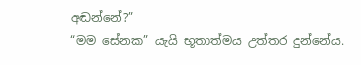අඬන්නේ?”
“මම සේනක” යැයි භූතාත්මය උත්තර දුන්නේය.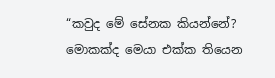“කවුද මේ සේනක කියන්නේ? මොකක්ද මෙයා එක්ක තියෙන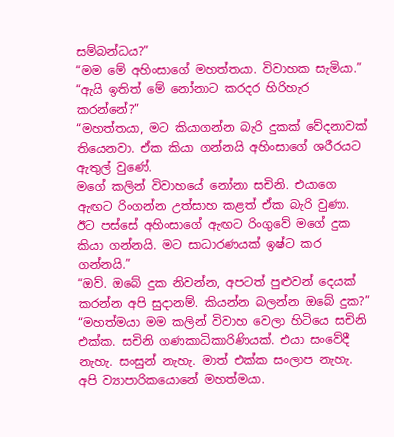සම්බන්ධය?”
“මම මේ අහිංසාගේ මහත්තයා. විවාහක සැමියා.”
“ඇයි ඉතිත් මේ නෝනාට කරදර හිරිහැර කරන්නේ?”
“මහත්තයා, මට කියාගන්න බැරි දුකක් වේදනාවක් තියෙනවා. ඒක කියා ගන්නයි අහිංසාගේ ශරීරයට ඇතුල් වුණේ.
මගේ කලින් විවාහයේ නෝනා සචිනි. එයාගෙ ඇඟට රිංගන්න උත්සාහ කළත් ඒක බැරි වුණා. ඊට පස්සේ අහිංසාගේ ඇඟට රිංගුවේ මගේ දුක කියා ගන්නයි. මට සාධාරණයක් ඉෂ්ට කර ගන්නයි.”
“ඔව්. ඔබේ දුක නිවන්න, අපටත් පුළුවන් දෙයක් කරන්න අපි සුදානම්. කියන්න බලන්න ඔබේ දුක?”
“මහත්මයා මම කලින් විවාහ වෙලා හිටියෙ සචිනි එක්ක. සචිනි ගණකාධිකාරිණියක්. එයා සංවේදී නැහැ. සංසුන් නැහැ. මාත් එක්ක සංලාප නැහැ. අපි ව්‍යාපාරිකයොනේ මහත්මයා.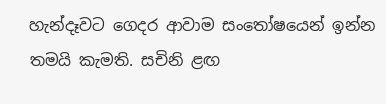හැන්දෑවට ගෙදර ආවාම සංතෝෂයෙන් ඉන්න තමයි කැමති. සචිනි ළඟ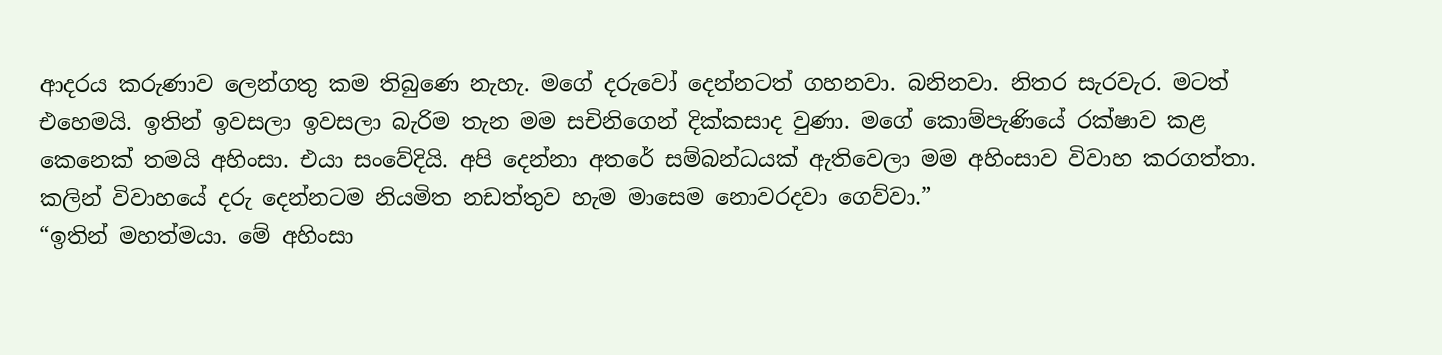ආදරය කරුණාව ලෙන්ගතු කම තිබුණෙ නැහැ. මගේ දරුවෝ දෙන්නටත් ගහනවා. බනිනවා. නිතර සැරවැර. මටත් එහෙමයි. ඉතින් ඉවසලා ඉවසලා බැරිම තැන මම සචිනිගෙන් දික්කසාද වුණා. මගේ කොම්පැණියේ රක්ෂාව කළ කෙනෙක් තමයි අහිංසා. එයා සංවේදියි. අපි දෙන්නා අතරේ සම්බන්ධයක් ඇතිවෙලා මම අහිංසාව විවාහ කරගත්තා. කලින් විවාහයේ දරු දෙන්නටම නියමිත නඩත්තුව හැම මාසෙම නොවරදවා ගෙව්වා.”
“ඉතින් මහත්මයා. මේ අහිංසා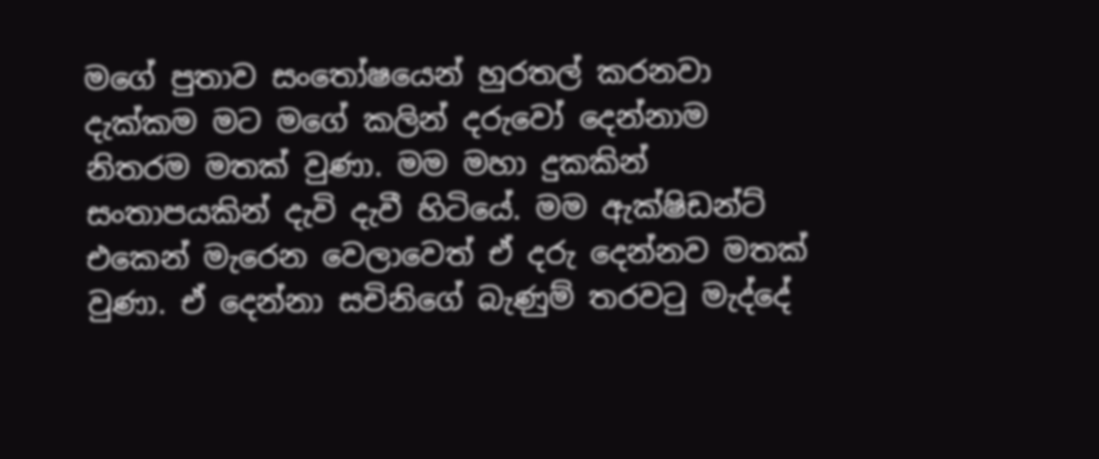මගේ පුතාව සංතෝෂයෙන් හුරතල් කරනවා දැක්කම මට මගේ කලින් දරුවෝ දෙන්නාම නිතරම මතක් වුණා. මම මහා දුකකින් සංතාපයකින් දැවි දැවී හිටියේ. මම ඇක්ෂිඩන්ට් එකෙන් මැරෙන වෙලාවෙත් ඒ දරු දෙන්නව මතක් වුණා. ඒ දෙන්නා සචිනිගේ බැණුම් තරවටු මැද්දේ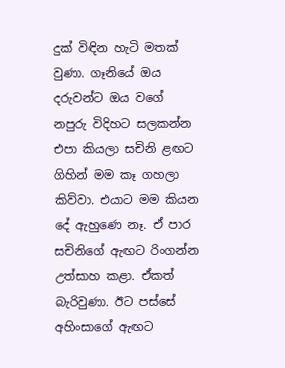දුක් විඳින හැටි මතක් වුණා. ගෑනියේ ඔය දරුවන්ට ඔය වගේ නපුරු විදිහට සලකන්න එපා කියලා සචිනි ළඟට ගිහින් මම කෑ ගහලා කිව්වා. එයාට මම කියන දේ ඇහුණෙ නෑ. ඒ පාර සචිනිගේ ඇඟට රිංගන්න උත්සාහ කළා. ඒකත් බැරිවුණා. ඊට පස්සේ අහිංසාගේ ඇඟට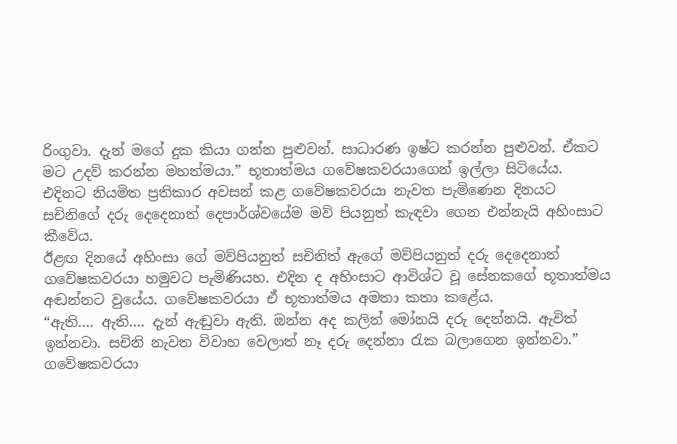රිංගුවා. දැන් මගේ දුක කියා ගන්න පුළුවන්. සාධාරණ ඉෂ්ට කරන්න පුළුවන්. ඒකට මට උදව් කරන්න මහත්මයා.” භූතාත්මය ගවේෂකවරයාගෙන් ඉල්ලා සිටියේය.
එදිනට නියමිත ප්‍රතිකාර අවසන් කළ ගවේෂකවරයා නැවත පැමිණෙන දිනයට සචිනිගේ දරු දෙදෙනාත් දෙපාර්ශ්වයේම මව් පියනුත් කැඳවා ගෙන එන්නැයි අහිංසාට කීවේය.
ඊළඟ දිනයේ අහිංසා ගේ මව්පියනුත් සචිනිත් ඇගේ මව්පියනුත් දරු දෙදෙනාත් ගවේෂකවරයා හමුවට පැමිණියහ. එදින ද අහිංසාට ආවිශ්ට වූ සේනකගේ භූතාත්මය අඬන්නට වුයේය. ගවේෂකවරයා ඒ භූතාත්මය අමතා කතා කළේය.
“ඇති…. ඇති…. දැන් ඇඬුවා ඇති. ඔන්න අද කලින් මෝනයි දරු දෙන්නයි. ඇවිත් ඉන්නවා. සචිනි නැවත විවාහ වෙලාත් නෑ දරු දෙන්නා රැක බලාගෙන ඉන්නවා.”
ගවේෂකවරයා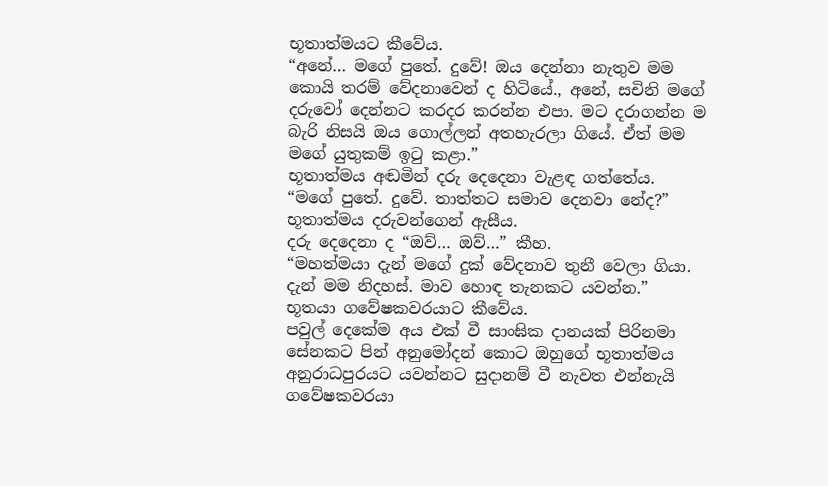භූතාත්මයට කීවේය.
“අනේ… මගේ පුතේ. දුවේ! ඔය දෙන්නා නැතුව මම කොයි තරම් වේදනාවෙන් ද හිටියේ., අනේ, සචිනි මගේ දරුවෝ දෙන්නට කරදර කරන්න එපා. මට දරාගන්න ම බැරි නිසයි ඔය ගොල්ලන් අතහැරලා ගියේ. ඒත් මම මගේ යුතුකම් ඉටු කළා.”
භූතාත්මය අඬමින් දරු දෙදෙනා වැළඳ ගත්තේය.
“මගේ පුතේ. දුවේ. තාත්තට සමාව දෙනවා නේද?”
භූතාත්මය දරුවන්ගෙන් ඇසීය.
දරු දෙදෙනා ද “ඔව්… ඔව්…” කීහ.
“මහත්මයා දැන් මගේ දුක් වේදනාව තුනී වෙලා ගියා. දැන් මම නිදහස්. මාව හොඳ තැනකට යවන්න.”
භූතයා ගවේෂකවරයාට කීවේය.
පවුල් දෙකේම අය එක් වී සාංඝික දානයක් පිරිනමා සේනකට පින් අනුමෝදන් කොට ඔහුගේ භූතාත්මය අනුරාධපුරයට යවන්නට සුදානම් වී නැවත එන්නැයි ගවේෂකවරයා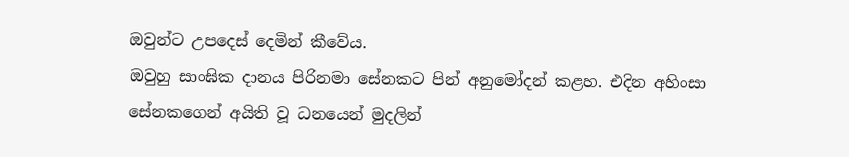ඔවුන්ට උපදෙස් දෙමින් කීවේය.
ඔවුහු සාංඝික දානය පිරිනමා සේනකට පින් අනුමෝදන් කළහ. එදින අහිංසා සේනකගෙන් අයිති වූ ධනයෙන් මුදලින්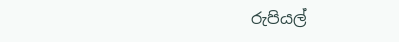රුපියල්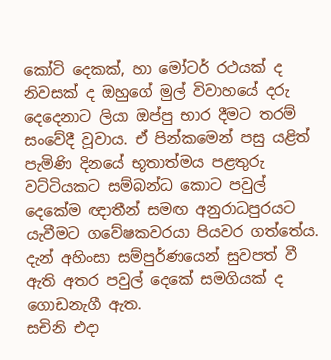කෝටි දෙකක්, හා මෝටර් රථයක් ද නිවසක් ද ඔහුගේ මුල් විවාහයේ දරු දෙදෙනාට ලියා ඔප්පු භාර දීමට තරම් සංවේදී වූවාය. ඒ පින්කමෙන් පසු යළිත් පැමිණි දිනයේ භූතාත්මය පළතුරු වට්ටියකට සම්බන්ධ කොට පවුල් දෙකේම ඥාතීන් සමඟ අනුරාධපුරයට යැවීමට ගවේෂකවරයා පියවර ගත්තේය. දැන් අහිංසා සම්පුර්ණයෙන් සුවපත් වී ඇති අතර පවුල් දෙකේ සමගියක් ද ගොඩනැගී ඇත.
සචිනි එදා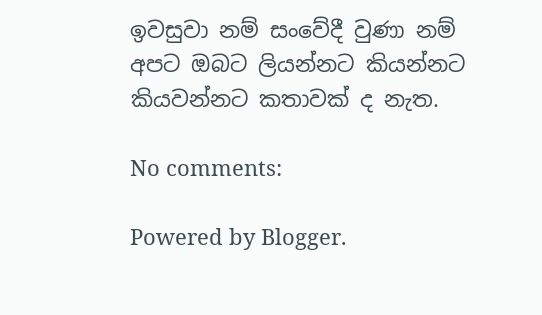ඉවසුවා නම් සංවේදී වුණා නම් අපට ඔබට ලියන්නට කියන්නට කියවන්නට කතාවක් ද නැත.

No comments:

Powered by Blogger.